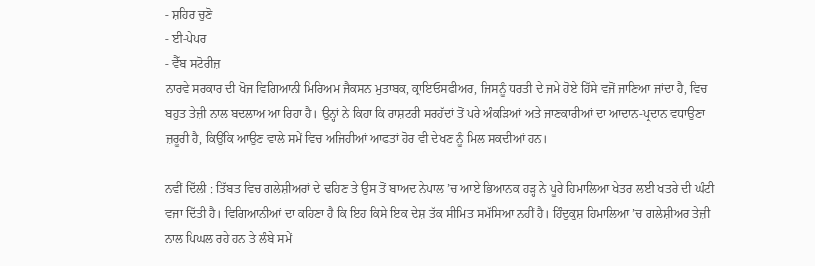- ਸ਼ਹਿਰ ਚੁਣੋ
- ਈ-ਪੇਪਰ
- ਵੈੱਬ ਸਟੋਰੀਜ਼
ਨਾਰਵੇ ਸਰਕਾਰ ਦੀ ਖੋਜ ਵਿਗਿਆਨੀ ਮਿਰਿਅਮ ਜੈਕਸਨ ਮੁਤਾਬਕ, ਕ੍ਰਾਇਓਸਫੀਅਰ, ਜਿਸਨੂੰ ਧਰਤੀ ਦੇ ਜਮੇ ਹੋਏ ਹਿੱਸੇ ਵਜੋਂ ਜਾਣਿਆ ਜਾਂਦਾ ਹੈ, ਵਿਚ ਬਹੁਤ ਤੇਜ਼ੀ ਨਾਲ ਬਦਲਾਅ ਆ ਰਿਹਾ ਹੈ। ਉਨ੍ਹਾਂ ਨੇ ਕਿਹਾ ਕਿ ਰਾਸ਼ਟਰੀ ਸਰਹੱਦਾਂ ਤੋਂ ਪਰੇ ਅੰਕੜਿਆਂ ਅਤੇ ਜਾਣਕਾਰੀਆਂ ਦਾ ਆਦਾਨ-ਪ੍ਰਦਾਨ ਵਧਾਉਣਾ ਜ਼ਰੂਰੀ ਹੈ, ਕਿਉਂਕਿ ਆਉਣ ਵਾਲੇ ਸਮੇਂ ਵਿਚ ਅਜਿਹੀਆਂ ਆਫਤਾਂ ਹੋਰ ਵੀ ਦੇਖਣ ਨੂੰ ਮਿਲ ਸਕਦੀਆਂ ਹਨ।

ਨਵੀਂ ਦਿੱਲੀ : ਤਿੱਬਤ ਵਿਚ ਗਲੇਸ਼ੀਅਰਾਂ ਦੇ ਢਹਿਣ ਤੇ ਉਸ ਤੋਂ ਬਾਅਦ ਨੇਪਾਲ ’ਚ ਆਏ ਭਿਆਨਕ ਹੜ੍ਹ ਨੇ ਪੂਰੇ ਹਿਮਾਲਿਆ ਖੇਤਰ ਲਈ ਖਤਰੇ ਦੀ ਘੰਟੀ ਵਜਾ ਦਿੱਤੀ ਹੈ। ਵਿਗਿਆਨੀਆਂ ਦਾ ਕਹਿਣਾ ਹੈ ਕਿ ਇਹ ਕਿਸੇ ਇਕ ਦੇਸ਼ ਤੱਕ ਸੀਮਿਤ ਸਮੱਸਿਆ ਨਹੀਂ ਹੈ। ਹਿੰਦੁਕੁਸ਼ ਹਿਮਾਲਿਆ ’ਚ ਗਲੇਸ਼ੀਅਰ ਤੇਜ਼ੀ ਨਾਲ ਪਿਘਲ ਰਹੇ ਹਨ ਤੇ ਲੰਬੇ ਸਮੇਂ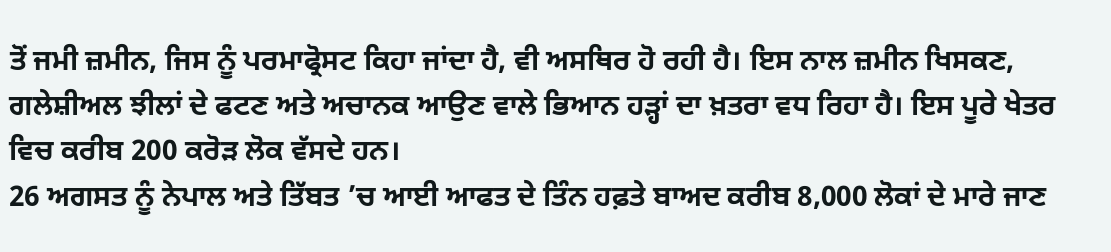ਤੋਂ ਜਮੀ ਜ਼ਮੀਨ, ਜਿਸ ਨੂੰ ਪਰਮਾਫ੍ਰੋਸਟ ਕਿਹਾ ਜਾਂਦਾ ਹੈ, ਵੀ ਅਸਥਿਰ ਹੋ ਰਹੀ ਹੈ। ਇਸ ਨਾਲ ਜ਼ਮੀਨ ਖਿਸਕਣ, ਗਲੇਸ਼ੀਅਲ ਝੀਲਾਂ ਦੇ ਫਟਣ ਅਤੇ ਅਚਾਨਕ ਆਉਣ ਵਾਲੇ ਭਿਆਨ ਹੜ੍ਹਾਂ ਦਾ ਖ਼ਤਰਾ ਵਧ ਰਿਹਾ ਹੈ। ਇਸ ਪੂਰੇ ਖੇਤਰ ਵਿਚ ਕਰੀਬ 200 ਕਰੋੜ ਲੋਕ ਵੱਸਦੇ ਹਨ।
26 ਅਗਸਤ ਨੂੰ ਨੇਪਾਲ ਅਤੇ ਤਿੱਬਤ ’ਚ ਆਈ ਆਫਤ ਦੇ ਤਿੰਨ ਹਫ਼ਤੇ ਬਾਅਦ ਕਰੀਬ 8,000 ਲੋਕਾਂ ਦੇ ਮਾਰੇ ਜਾਣ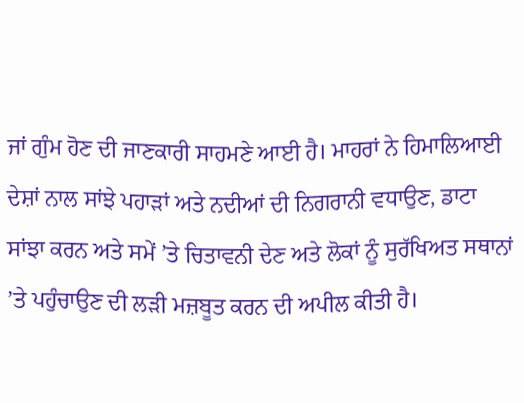ਜਾਂ ਗੁੰਮ ਹੋਣ ਦੀ ਜਾਣਕਾਰੀ ਸਾਹਮਣੇ ਆਈ ਹੈ। ਮਾਹਰਾਂ ਨੇ ਹਿਮਾਲਿਆਈ ਦੇਸ਼ਾਂ ਨਾਲ ਸਾਂਝੇ ਪਹਾੜਾਂ ਅਤੇ ਨਦੀਆਂ ਦੀ ਨਿਗਰਾਨੀ ਵਧਾਉਣ, ਡਾਟਾ ਸਾਂਝਾ ਕਰਨ ਅਤੇ ਸਮੇਂ ’ਤੇ ਚਿਤਾਵਨੀ ਦੇਣ ਅਤੇ ਲੋਕਾਂ ਨੂੰ ਸੁਰੱਖਿਅਤ ਸਥਾਨਾਂ ’ਤੇ ਪਹੁੰਚਾਉਣ ਦੀ ਲੜੀ ਮਜ਼ਬੂਤ ਕਰਨ ਦੀ ਅਪੀਲ ਕੀਤੀ ਹੈ।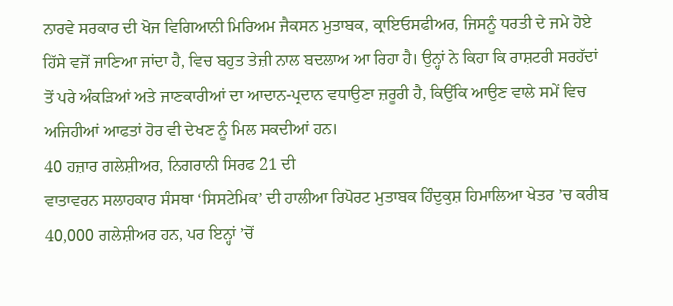ਨਾਰਵੇ ਸਰਕਾਰ ਦੀ ਖੋਜ ਵਿਗਿਆਨੀ ਮਿਰਿਅਮ ਜੈਕਸਨ ਮੁਤਾਬਕ, ਕ੍ਰਾਇਓਸਫੀਅਰ, ਜਿਸਨੂੰ ਧਰਤੀ ਦੇ ਜਮੇ ਹੋਏ ਹਿੱਸੇ ਵਜੋਂ ਜਾਣਿਆ ਜਾਂਦਾ ਹੈ, ਵਿਚ ਬਹੁਤ ਤੇਜ਼ੀ ਨਾਲ ਬਦਲਾਅ ਆ ਰਿਹਾ ਹੈ। ਉਨ੍ਹਾਂ ਨੇ ਕਿਹਾ ਕਿ ਰਾਸ਼ਟਰੀ ਸਰਹੱਦਾਂ ਤੋਂ ਪਰੇ ਅੰਕੜਿਆਂ ਅਤੇ ਜਾਣਕਾਰੀਆਂ ਦਾ ਆਦਾਨ-ਪ੍ਰਦਾਨ ਵਧਾਉਣਾ ਜ਼ਰੂਰੀ ਹੈ, ਕਿਉਂਕਿ ਆਉਣ ਵਾਲੇ ਸਮੇਂ ਵਿਚ ਅਜਿਹੀਆਂ ਆਫਤਾਂ ਹੋਰ ਵੀ ਦੇਖਣ ਨੂੰ ਮਿਲ ਸਕਦੀਆਂ ਹਨ।
40 ਹਜ਼ਾਰ ਗਲੇਸ਼ੀਅਰ, ਨਿਗਰਾਨੀ ਸਿਰਫ 21 ਦੀ
ਵਾਤਾਵਰਨ ਸਲਾਹਕਾਰ ਸੰਸਥਾ ‘ਸਿਸਟੇਮਿਕ’ ਦੀ ਹਾਲੀਆ ਰਿਪੋਰਟ ਮੁਤਾਬਕ ਹਿੰਦੁਕੁਸ਼ ਹਿਮਾਲਿਆ ਖੇਤਰ ’ਚ ਕਰੀਬ 40,000 ਗਲੇਸ਼ੀਅਰ ਹਨ, ਪਰ ਇਨ੍ਹਾਂ ’ਚੋਂ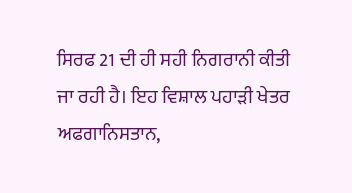ਸਿਰਫ 21 ਦੀ ਹੀ ਸਹੀ ਨਿਗਰਾਨੀ ਕੀਤੀ ਜਾ ਰਹੀ ਹੈ। ਇਹ ਵਿਸ਼ਾਲ ਪਹਾੜੀ ਖੇਤਰ ਅਫਗਾਨਿਸਤਾਨ,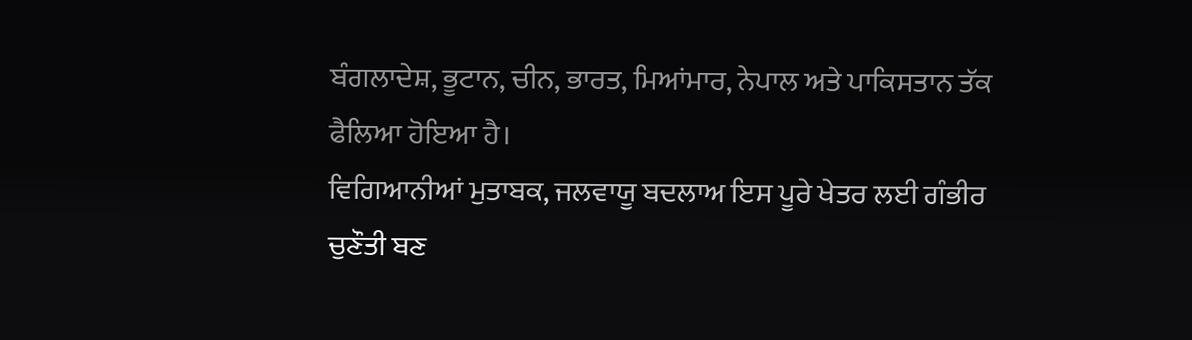ਬੰਗਲਾਦੇਸ਼, ਭੂਟਾਨ, ਚੀਨ, ਭਾਰਤ, ਮਿਆਂਮਾਰ, ਨੇਪਾਲ ਅਤੇ ਪਾਕਿਸਤਾਨ ਤੱਕ ਫੈਲਿਆ ਹੋਇਆ ਹੈ।
ਵਿਗਿਆਨੀਆਂ ਮੁਤਾਬਕ, ਜਲਵਾਯੂ ਬਦਲਾਅ ਇਸ ਪੂਰੇ ਖੇਤਰ ਲਈ ਗੰਭੀਰ ਚੁਣੌਤੀ ਬਣ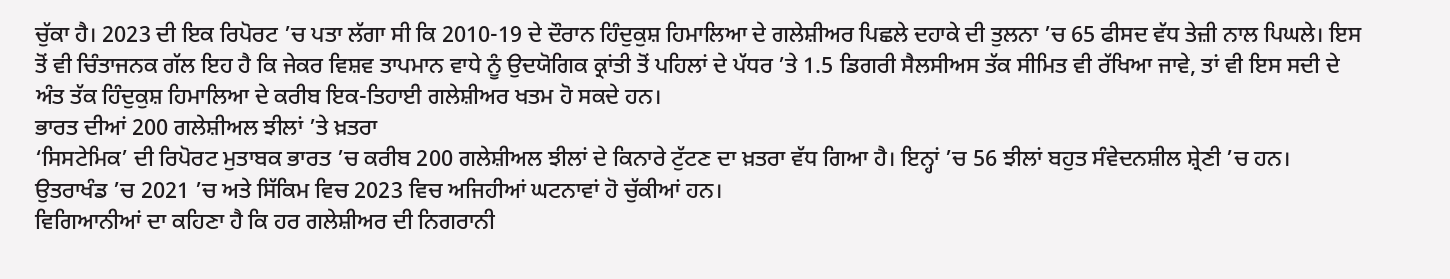ਚੁੱਕਾ ਹੈ। 2023 ਦੀ ਇਕ ਰਿਪੋਰਟ ’ਚ ਪਤਾ ਲੱਗਾ ਸੀ ਕਿ 2010-19 ਦੇ ਦੌਰਾਨ ਹਿੰਦੁਕੁਸ਼ ਹਿਮਾਲਿਆ ਦੇ ਗਲੇਸ਼ੀਅਰ ਪਿਛਲੇ ਦਹਾਕੇ ਦੀ ਤੁਲਨਾ ’ਚ 65 ਫੀਸਦ ਵੱਧ ਤੇਜ਼ੀ ਨਾਲ ਪਿਘਲੇ। ਇਸ ਤੋਂ ਵੀ ਚਿੰਤਾਜਨਕ ਗੱਲ ਇਹ ਹੈ ਕਿ ਜੇਕਰ ਵਿਸ਼ਵ ਤਾਪਮਾਨ ਵਾਧੇ ਨੂੰ ਉਦਯੋਗਿਕ ਕ੍ਰਾਂਤੀ ਤੋਂ ਪਹਿਲਾਂ ਦੇ ਪੱਧਰ ’ਤੇ 1.5 ਡਿਗਰੀ ਸੈਲਸੀਅਸ ਤੱਕ ਸੀਮਿਤ ਵੀ ਰੱਖਿਆ ਜਾਵੇ, ਤਾਂ ਵੀ ਇਸ ਸਦੀ ਦੇ ਅੰਤ ਤੱਕ ਹਿੰਦੁਕੁਸ਼ ਹਿਮਾਲਿਆ ਦੇ ਕਰੀਬ ਇਕ-ਤਿਹਾਈ ਗਲੇਸ਼ੀਅਰ ਖਤਮ ਹੋ ਸਕਦੇ ਹਨ।
ਭਾਰਤ ਦੀਆਂ 200 ਗਲੇਸ਼ੀਅਲ ਝੀਲਾਂ ’ਤੇ ਖ਼ਤਰਾ
‘ਸਿਸਟੇਮਿਕ’ ਦੀ ਰਿਪੋਰਟ ਮੁਤਾਬਕ ਭਾਰਤ ’ਚ ਕਰੀਬ 200 ਗਲੇਸ਼ੀਅਲ ਝੀਲਾਂ ਦੇ ਕਿਨਾਰੇ ਟੁੱਟਣ ਦਾ ਖ਼ਤਰਾ ਵੱਧ ਗਿਆ ਹੈ। ਇਨ੍ਹਾਂ ’ਚ 56 ਝੀਲਾਂ ਬਹੁਤ ਸੰਵੇਦਨਸ਼ੀਲ ਸ਼੍ਰੇਣੀ ’ਚ ਹਨ। ਉਤਰਾਖੰਡ ’ਚ 2021 ’ਚ ਅਤੇ ਸਿੱਕਿਮ ਵਿਚ 2023 ਵਿਚ ਅਜਿਹੀਆਂ ਘਟਨਾਵਾਂ ਹੋ ਚੁੱਕੀਆਂ ਹਨ।
ਵਿਗਿਆਨੀਆਂ ਦਾ ਕਹਿਣਾ ਹੈ ਕਿ ਹਰ ਗਲੇਸ਼ੀਅਰ ਦੀ ਨਿਗਰਾਨੀ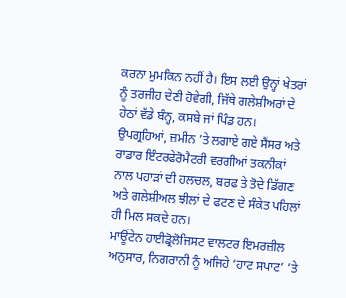ਕਰਨਾ ਮੁਮਕਿਨ ਨਹੀਂ ਹੈ। ਇਸ ਲਈ ਉਨ੍ਹਾਂ ਖੇਤਰਾਂ ਨੂੰ ਤਰਜੀਹ ਦੇਣੀ ਹੋਵੇਗੀ, ਜਿੱਥੇ ਗਲੇਸ਼ੀਅਰਾਂ ਦੇ ਹੇਠਾਂ ਵੱਡੇ ਬੰਨ੍ਹ, ਕਸਬੇ ਜਾਂ ਪਿੰਡ ਹਨ। ਉਪਗ੍ਰਹਿਆਂ, ਜ਼ਮੀਨ ’ਤੇ ਲਗਾਏ ਗਏ ਸੈਂਸਰ ਅਤੇ ਰਾਡਾਰ ਇੰਟਰਫੇਰੋਮੈਟਰੀ ਵਰਗੀਆਂ ਤਕਨੀਕਾਂ ਨਾਲ ਪਹਾੜਾਂ ਦੀ ਹਲਚਲ, ਬਰਫ ਤੇ ਤੋਦੇ ਡਿੱਗਣ ਅਤੇ ਗਲੇਸ਼ੀਅਲ ਝੀਲਾਂ ਦੇ ਫਟਣ ਦੇ ਸੰਕੇਤ ਪਹਿਲਾਂ ਹੀ ਮਿਲ ਸਕਦੇ ਹਨ।
ਮਾਊਂਟੇਨ ਹਾਈਡ੍ਰੋਲੋਜਿਸਟ ਵਾਲਟਰ ਇਮਰਜ਼ੀਲ ਅਨੁਸਾਰ, ਨਿਗਰਾਨੀ ਨੂੰ ਅਜਿਹੇ ‘ਹਾਟ ਸਪਾਟ’ ’ਤੇ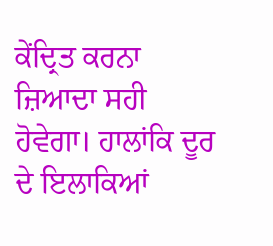ਕੇਂਦ੍ਰਿਤ ਕਰਨਾ ਜ਼ਿਆਦਾ ਸਹੀ ਹੋਵੇਗਾ। ਹਾਲਾਂਕਿ ਦੂਰ ਦੇ ਇਲਾਕਿਆਂ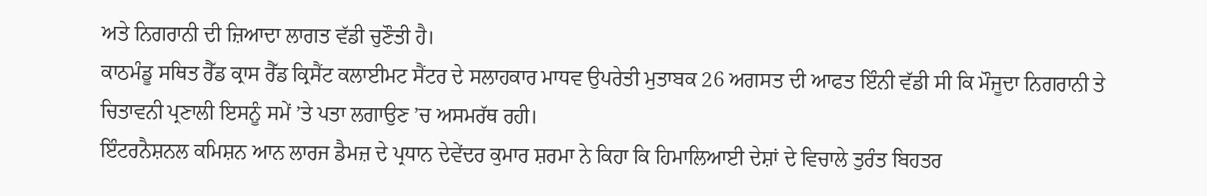ਅਤੇ ਨਿਗਰਾਨੀ ਦੀ ਜ਼ਿਆਦਾ ਲਾਗਤ ਵੱਡੀ ਚੁਣੌਤੀ ਹੈ।
ਕਾਠਮੰਡੂ ਸਥਿਤ ਰੈੱਡ ਕ੍ਰਾਸ ਰੈੱਡ ਕ੍ਰਿਸੈਂਟ ਕਲਾਈਮਟ ਸੈਂਟਰ ਦੇ ਸਲਾਹਕਾਰ ਮਾਧਵ ਉਪਰੇਤੀ ਮੁਤਾਬਕ 26 ਅਗਸਤ ਦੀ ਆਫਤ ਇੰਨੀ ਵੱਡੀ ਸੀ ਕਿ ਮੌਜੂਦਾ ਨਿਗਰਾਨੀ ਤੇ ਚਿਤਾਵਨੀ ਪ੍ਰਣਾਲੀ ਇਸਨੂੰ ਸਮੇਂ ’ਤੇ ਪਤਾ ਲਗਾਉਣ ’ਚ ਅਸਮਰੱਥ ਰਹੀ।
ਇੰਟਰਨੈਸ਼ਨਲ ਕਮਿਸ਼ਨ ਆਨ ਲਾਰਜ ਡੈਮਜ਼ ਦੇ ਪ੍ਰਧਾਨ ਦੇਵੇਂਦਰ ਕੁਮਾਰ ਸ਼ਰਮਾ ਨੇ ਕਿਹਾ ਕਿ ਹਿਮਾਲਿਆਈ ਦੇਸ਼ਾਂ ਦੇ ਵਿਚਾਲੇ ਤੁਰੰਤ ਬਿਹਤਰ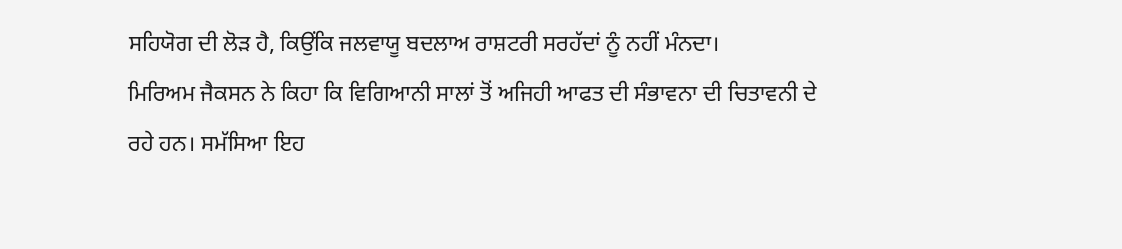ਸਹਿਯੋਗ ਦੀ ਲੋੜ ਹੈ, ਕਿਉਂਕਿ ਜਲਵਾਯੂ ਬਦਲਾਅ ਰਾਸ਼ਟਰੀ ਸਰਹੱਦਾਂ ਨੂੰ ਨਹੀਂ ਮੰਨਦਾ।
ਮਿਰਿਅਮ ਜੈਕਸਨ ਨੇ ਕਿਹਾ ਕਿ ਵਿਗਿਆਨੀ ਸਾਲਾਂ ਤੋਂ ਅਜਿਹੀ ਆਫਤ ਦੀ ਸੰਭਾਵਨਾ ਦੀ ਚਿਤਾਵਨੀ ਦੇ ਰਹੇ ਹਨ। ਸਮੱਸਿਆ ਇਹ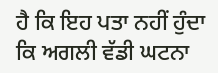ਹੈ ਕਿ ਇਹ ਪਤਾ ਨਹੀਂ ਹੁੰਦਾ ਕਿ ਅਗਲੀ ਵੱਡੀ ਘਟਨਾ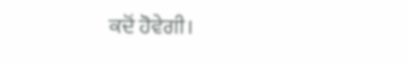ਕਦੋਂ ਹੋਵੇਗੀ।